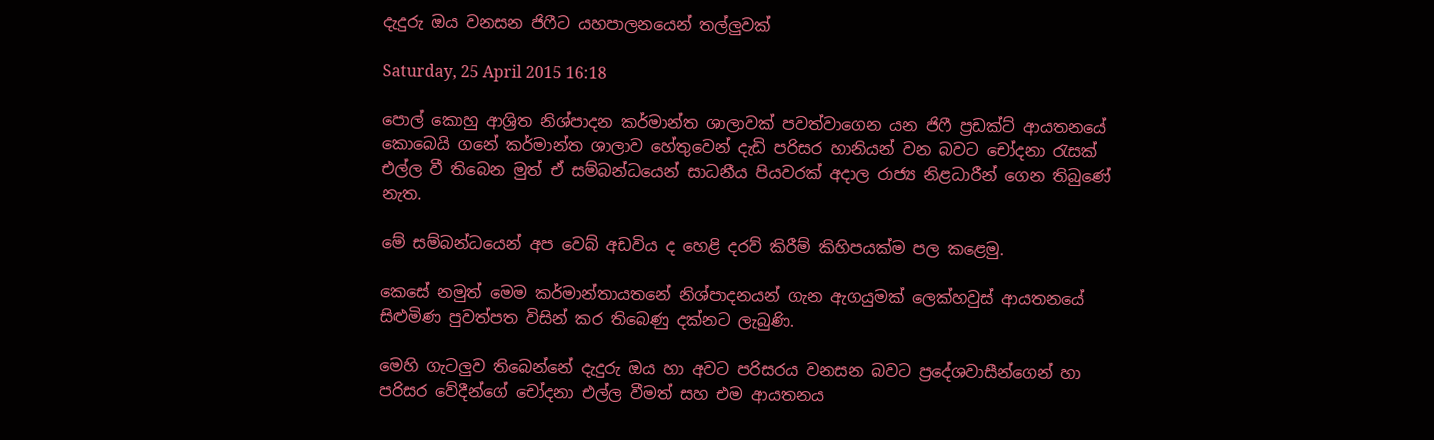දැදුරු ඔය වනසන ජිෆීට යහපාලනයෙන් තල්ලුවක්

Saturday, 25 April 2015 16:18

පොල් කොහු ආශ්‍රිත නිශ්පාදන කර්මාන්ත ශාලාවක් පවත්වාගෙන යන ජිෆී ප්‍රඩක්ට් ආයතනයේ කොබෙයි ගනේ කර්මාන්ත ශාලාව හේතුවෙන් දැඩි පරිසර හානියන් වන බවට චෝදනා ‍රැසක් එල්ල වී තිබෙන මුත් ඒ සම්බන්ධයෙන් සාධනීය පියවරක් අදාල රාජ්‍ය නිළධාරීන් ගෙන තිබුණේ නැත.

මේ සම්බන්ධයෙන් අප වෙබ් අඩවිය ද හෙළි දරව් කිරීම් කිහිපයක්ම පල කළෙමු.

කෙසේ නමුත් මෙම කර්මාන්තායතනේ නිශ්පාදනයන් ගැන ඇගයුමක් ලෙක්හවුස් ආයතනයේ සිළුමිණ පුවත්පත විසින් කර තිබෙණු දක්නට ලැබුණි.

මෙහි ගැටලුව තිබෙන්නේ දැදුරු ඔය හා අවට පරිසරය වනසන බවට ප්‍රදේශවාසීන්ගෙන් හා පරිසර වේදීන්ගේ චෝදනා එල්ල වීමත් සහ එම ආයතනය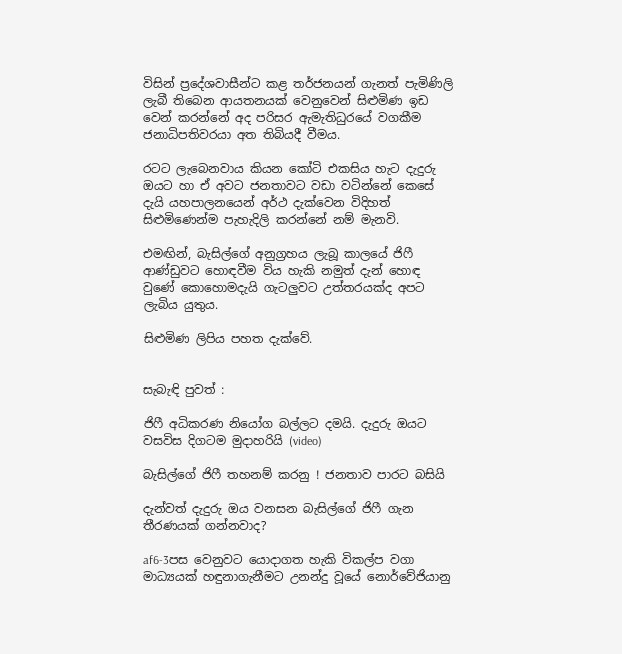විසින් ප්‍රදේශවාසීන්ට කළ තර්ජනයන් ගැනත් පැමිණිලි ලැබී තිබෙන ආයතනයක් වෙනුවෙන් සිළුමිණ ඉඩ වෙන් කරන්නේ අද පරිසර ඇමැතිධුරයේ වගකීම ජනාධිපතිවරයා අත තිබියදී වීමය.

රටට ලැබෙනවාය කියන කෝටි එකසිය හැට දැදුරු ඔයට හා ඒ අවට ජනතාවට වඩා වටින්නේ කෙසේ දැයි යහපාලනයෙන් අර්ථ දැක්වෙන විදිහත් සිළුමිණෙන්ම පැහැදිලි කරන්නේ නම් මැනවි.

එමඟින්, බැසිල්ගේ අනුග්‍රහය ලැබූ කාලයේ ජිෆී ආණ්ඩුවට හොඳවීම විය හැකි නමුත් දැන් හොඳ වුණේ කොහොමදැයි ගැටලුවට උත්තරයක්ද අපට ලැබිය යුතුය.

සිළුමිණ ලිපිය පහත දැක්වේ.


සැබැඳි පුවත් :

ජිෆී අධිකරණ නියෝග බල්ලට දමයි. දැදුරු ඔයට වසවිස දිගටම මුදාහරියි (video)

බැසිල්ගේ ජිෆී තහනම් කරනු ! ජනතාව පාරට බසියි

දැන්වත් දැදුරු ඔය වනසන බැසිල්ගේ ජිෆී ගැන තීරණයක් ගන්නවාද?

af6-3පස වෙනුවට යොදාගත හැකි විකල්ප වගා මාධ්‍යයක් හඳුනාගැනීමට උනන්දු වූයේ නොර්වේජියානු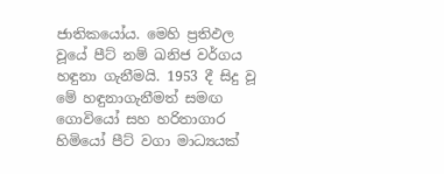ජාතිකයෝය. මෙහි ප්‍රතිඵල වූයේ පීට් නම් ඛනිජ වර්ගය හඳුනා ගැනීමයි. 1953 දී සිදු වූ මේ හඳුනාගැනීමත් සමඟ ගොවියෝ සහ හරිතාගාර හිමියෝ පීට් වගා මාධ්‍යයක්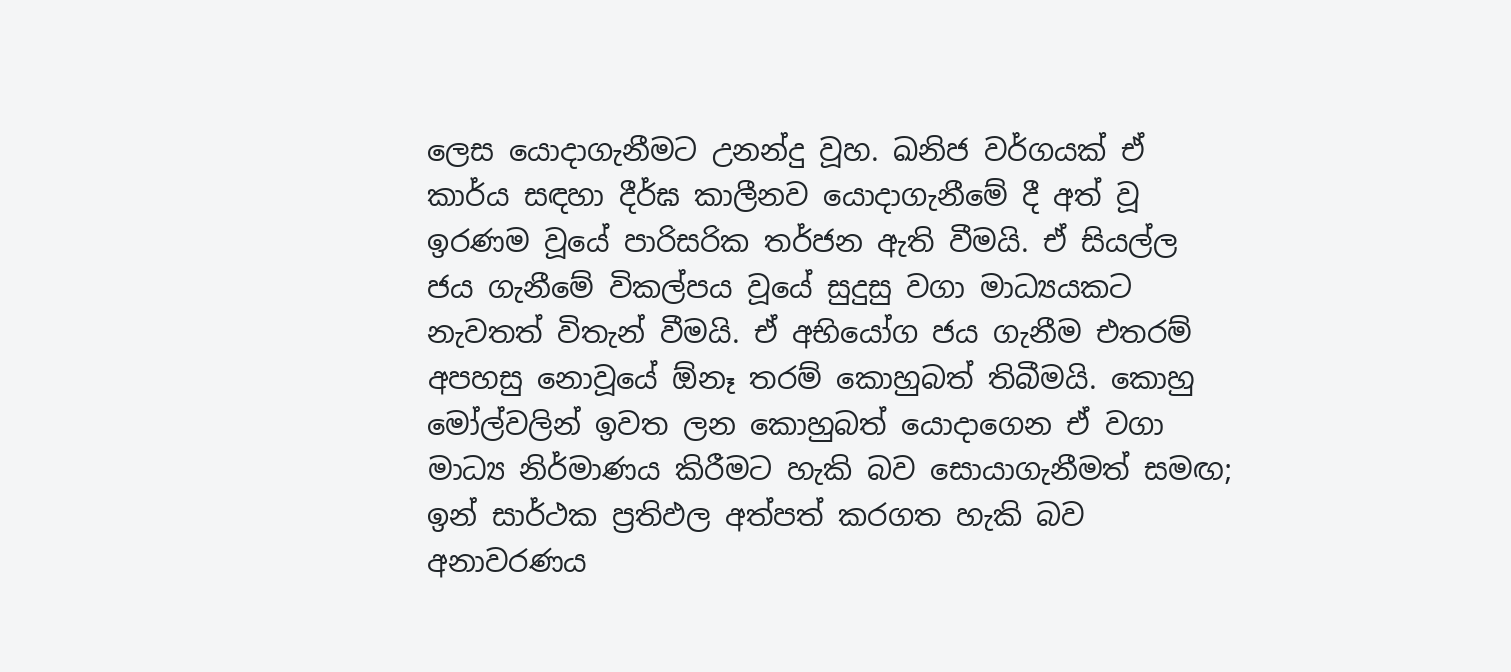ලෙස යොදාගැනීමට උනන්දු වූහ. ඛනිජ වර්ගයක් ඒ කාර්ය සඳහා දීර්ඝ කාලීනව යොදාගැනීමේ දී අත් වූ ඉරණම වූයේ පාරිසරික තර්ජන ඇති වීමයි. ඒ සියල්ල ජය ගැනීමේ විකල්පය වූයේ සුදුසු වගා මාධ්‍යයකට නැවතත් විතැන් වීමයි. ඒ අභියෝග ජය ගැනීම එතරම් අපහසු නොවූයේ ඕනෑ තරම් කොහුබත් තිබීමයි. කොහු මෝල්වලින් ඉවත ලන කොහුබත් යොදාගෙන ඒ වගා මාධ්‍ය නිර්මාණය කිරීමට හැකි බව සොයාගැනීමත් සමඟ; ඉන් සාර්ථක ප්‍රතිඵල අත්පත් කරගත හැකි බව අනාවරණය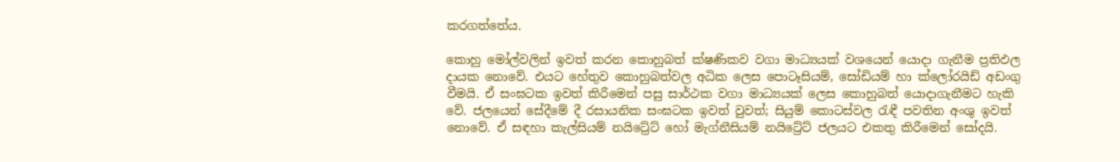කරගත්තේය.

කොහු මෝල්වලින් ඉවත් කරන කොහුබත් ක්ෂණිකව වගා මාධ්‍යයක් වශයෙන් යොදා ගැනීම ප්‍රතිඵල දායක නොවේ. එයට හේතුව කොහුබත්වල අධික ලෙස පොටෑසියම්, සෝඩියම් හා ක්ලෝරයිඩ් අඩංගු වීමයි. ඒ සංඝටක ඉවත් කිරීමෙන් පසු සාර්ථක වගා මාධ්‍යයක් ලෙස කොහුබත් යොදාගැනීමට හැකි වේ. ජලයෙන් සේදීමේ දී රසායනික සංඝටක ඉවත් වුවත්; සියුම් කොටස්වල රැඳී පවතින අංශු ඉවත් නොවේ. ඒ සඳහා කැල්සියම් නයිට්‍රේට් හෝ මැග්නීසියම් නයිට්‍රේට් ජලයට එකතු කිරීමෙන් සෝදයි.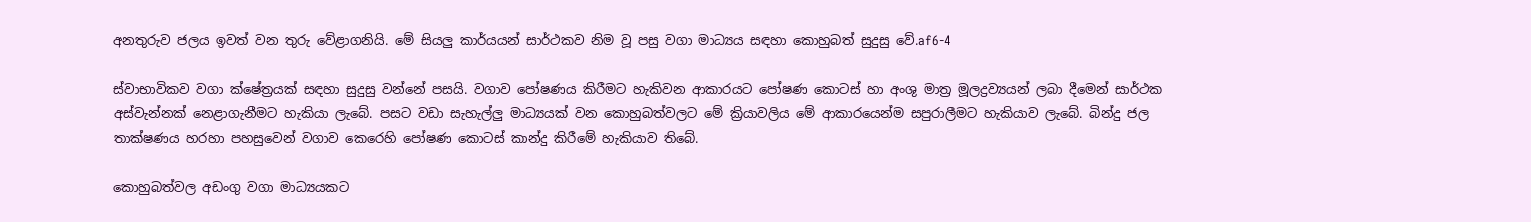අනතුරුව ජලය ඉවත් වන තුරු වේළාගනියි. මේ සියලු කාර්යයන් සාර්ථකව නිම වූ පසු වගා මාධ්‍යය සඳහා කොහුබත් සුදුසු වේ.af6-4

ස්වාභාවිකව වගා ක්ෂේත්‍රයක් සඳහා සුදුසු වන්නේ පසයි. වගාව පෝෂණය කිරීමට හැකිවන ආකාරයට පෝෂණ කොටස් හා අංශු මාත්‍ර මූලද්‍රව්‍යයන් ලබා දීමෙන් සාර්ථක අස්වැන්නක් නෙළාගැනීමට හැකියා ලැබේ. පසට වඩා සැහැල්ලු මාධ්‍යයක් වන කොහුබත්වලට මේ ක්‍රියාවලිය මේ ආකාරයෙන්ම සපුරාලීමට හැකියාව ලැබේ. බින්දු ජල තාක්ෂණය හරහා පහසුවෙන් වගාව කෙරෙහි පෝෂණ කොටස් කාන්දු කිරීමේ හැකියාව තිබේ.

කොහුබත්වල අඩංගු වගා මාධ්‍යයකට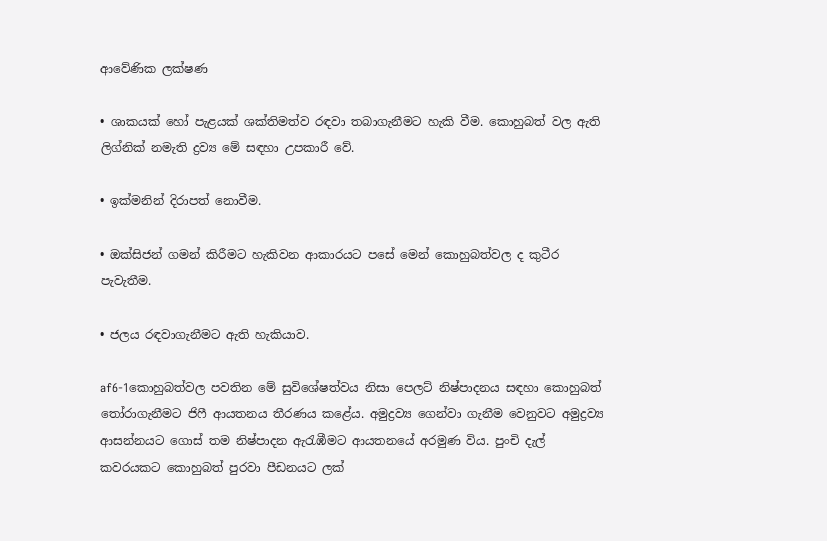ආවේණික ලක්ෂණ

• ශාකයක් හෝ පැළයක් ශක්තිමත්ව රඳවා තබාගැනීමට හැකි වීම. කොහුබත් වල ඇති ලිග්නික් නමැති ද්‍රව්‍ය මේ සඳහා උපකාරී වේ.

• ඉක්මනින් දිරාපත් නොවීම.

• ඔක්සිජන් ගමන් කිරීමට හැකිවන ආකාරයට පසේ මෙන් කොහුබත්වල ද කුටීර පැවැතීම.

• ජලය රඳවාගැනීමට ඇති හැකියාව.

af6-1කොහුබත්වල පවතින මේ සුවිශේෂත්වය නිසා පෙලට් නිෂ්පාදනය සඳහා කොහුබත් තෝරාගැනීමට ජිෆී ආයතනය තීරණය කළේය. අමුද්‍රව්‍ය ගෙන්වා ගැනීම වෙනුවට අමුද්‍රව්‍ය ආසන්නයට ගොස් තම නිෂ්පාදන ඇරැඹීමට ආයතනයේ අරමුණ විය. පුංචි දැල් කවරයකට කොහුබත් පුරවා පීඩනයට ලක්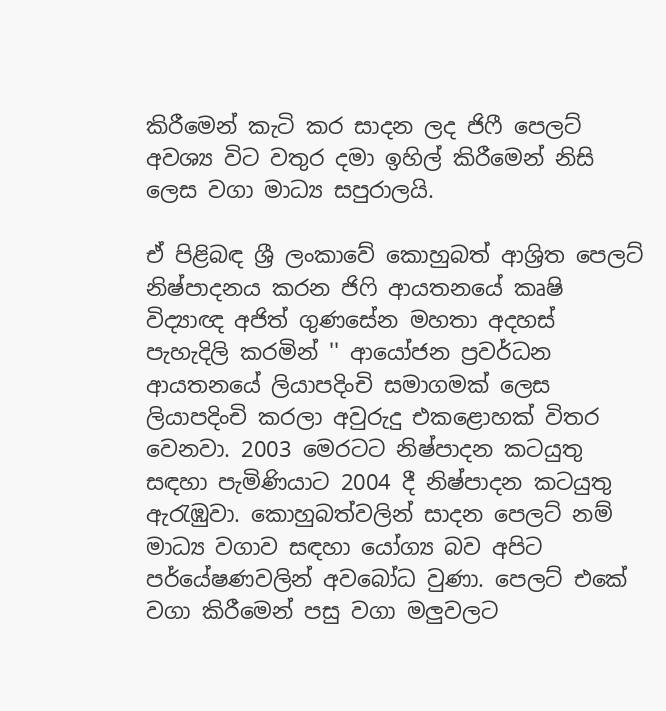කිරීමෙන් කැටි කර සාදන ලද ජිෆී පෙලට් අවශ්‍ය විට වතුර දමා ඉහිල් කිරීමෙන් නිසි ලෙස වගා මාධ්‍ය සපුරාලයි.

ඒ පිළිබඳ ශ්‍රී ලංකාවේ කොහුබත් ආශ්‍රිත පෙලට් නිෂ්පාදනය කරන ජිෆි ආයතනයේ කෘෂි විද්‍යාඥ අජිත් ගුණසේන මහතා අදහස් පැහැදිලි කරමින් '' ආයෝජන ප්‍රවර්ධන ආයතනයේ ලියාපදිංචි සමාගමක් ලෙස ලියාපදිංචි කරලා අවුරුදු එකළොහක් විතර වෙනවා. 2003 මෙරටට නිෂ්පාදන කටයුතු සඳහා පැමිණියාට 2004 දී නිෂ්පාදන කටයුතු ඇරැඹුවා. කොහුබත්වලින් සාදන පෙලට් නම් මාධ්‍ය වගාව සඳහා යෝග්‍ය බව අපිට පර්යේෂණවලින් අවබෝධ වුණා. පෙලට් එකේ වගා කිරීමෙන් පසු වගා මලුවලට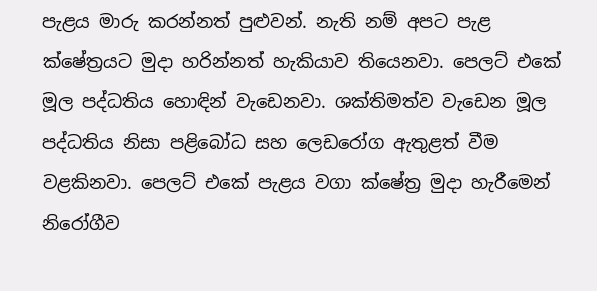පැළය මාරු කරන්නත් පුළුවන්. නැති නම් අපට පැළ ක්ෂේත්‍රයට මුදා හරින්නත් හැකියාව තියෙනවා. පෙලට් එකේ මූල පද්ධතිය හොඳින් වැඩෙනවා. ශක්තිමත්ව වැඩෙන මූල පද්ධතිය නිසා පළිබෝධ සහ ලෙඩ‍රෝග ඇතුළත් වීම වළකිනවා. පෙලට් එකේ පැළය වගා ක්ෂේත්‍ර මුදා හැරීමෙන් නිරෝගීව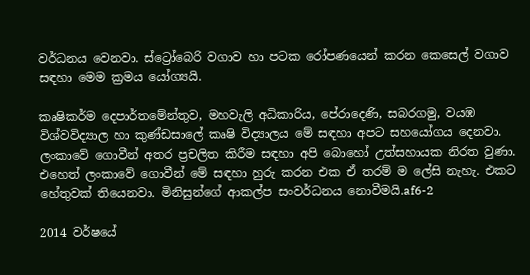වර්ධනය වෙනවා. ස්ට්‍රෝබෙරි වගාව හා පටක රෝපණයෙන් කරන කෙසෙල් වගාව සඳහා මෙම ක්‍රමය යෝග්‍යයි.

කෘෂිකර්ම දෙපාර්තමේන්තුව, මහවැලි අධිකාරිය, පේරාදෙණි, සබරගමු, වයඹ විශ්වවිද්‍යාල හා කුණ්ඩසාලේ කෘෂි විද්‍යාලය මේ සඳහා අපට සහයෝගය දෙනවා. ලංකාවේ ගොවීන් අතර ප්‍රචලිත කිරීම සඳහා අපි බොහෝ උත්සහායක නිරත වුණා. එහෙත් ලංකාවේ ගොවීන් මේ සඳහා හුරු කරන එක ඒ තරම් ම ලේසි නැහැ. එකට හේතුවක් තියෙනවා. මිනිසුන්ගේ ආකල්ප සංවර්ධනය නොවීමයි.af6-2

2014 වර්ෂයේ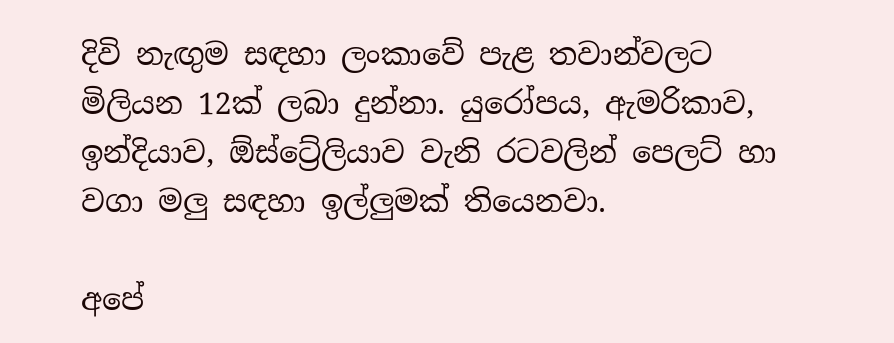දිවි නැඟුම සඳහා ලංකාවේ පැළ තවාන්වලට මිලියන 12ක් ලබා දුන්නා. යුරෝපය, ඇමරිකාව, ඉන්දියාව, ඕ‍ස්ට්‍රේලියාව වැනි රටවලින් පෙලට් හා වගා මලු සඳහා ඉල්ලුමක් තියෙනවා.

අපේ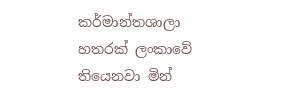කර්මාන්තශාලා හතරක් ලංකාවේ තියෙනවා මින්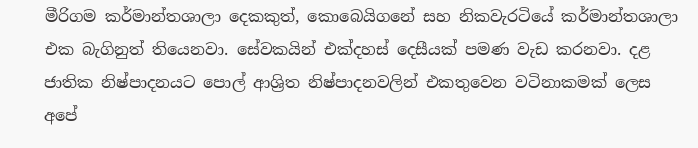මීරිගම කර්මාන්තශාලා දෙකකුත්, කොබෙයිගනේ සහ නිකවැරටියේ කර්මාන්තශාලා එක බැගිනුත් තියෙනවා. සේවකයින් එක්දහස් දෙසීයක් පමණ වැඩ කරනවා. දළ ජාතික නිෂ්පාදනයට පොල් ආශ්‍රිත නිෂ්පාදනවලින් එකතුවෙන වටිනාකමක් ලෙස අපේ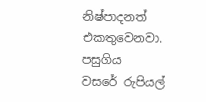නිෂ්පාදනත් එකතුවෙනවා. පසුගිය වසරේ ‍රුපියල්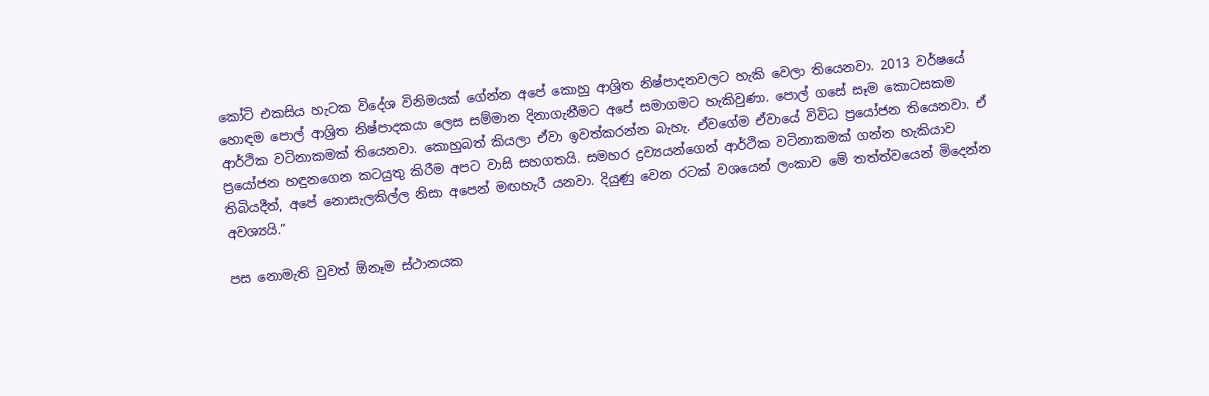කෝටි එකසිය හැටක විදේශ විනිමයක් ගේන්න අපේ කොහු ආශ්‍රිත නිෂ්පාදනවලට හැකි වෙලා තියෙනවා. 2013 වර්ෂයේ හොඳම පොල් ආශ්‍රිත නිෂ්පාදකයා ලෙස සම්මාන දිනාගැනීමට අපේ සමාගමට හැකිවුණා. පොල් ගසේ සෑම කොටසකම ආර්ථික වටිනාකමක් තියෙනවා. කොහුබත් කියලා ඒවා ඉවත්කරන්න බැහැ. ඒවගේම ඒවායේ විවිධ ප්‍රයෝජන තියෙනවා. ඒ ප්‍රයෝජන හඳුනගෙන කටයුතු කිරීම අපට වාසි සහගතයි. සමහර ද්‍රව්‍යයන්ගෙන් ආර්ථික වටිනාකමක් ගන්න හැකියාව තිබියදීත්, අපේ නොසැලකිල්ල නිසා අපෙන් මඟහැරී යනවා. දියුණු වෙන රටක් වශයෙන් ලංකාව මේ තත්ත්වයෙන් මිදෙන්න අවශ්‍යයි.”

පස නොමැති වුවත් ඕනෑම ස්ථානයක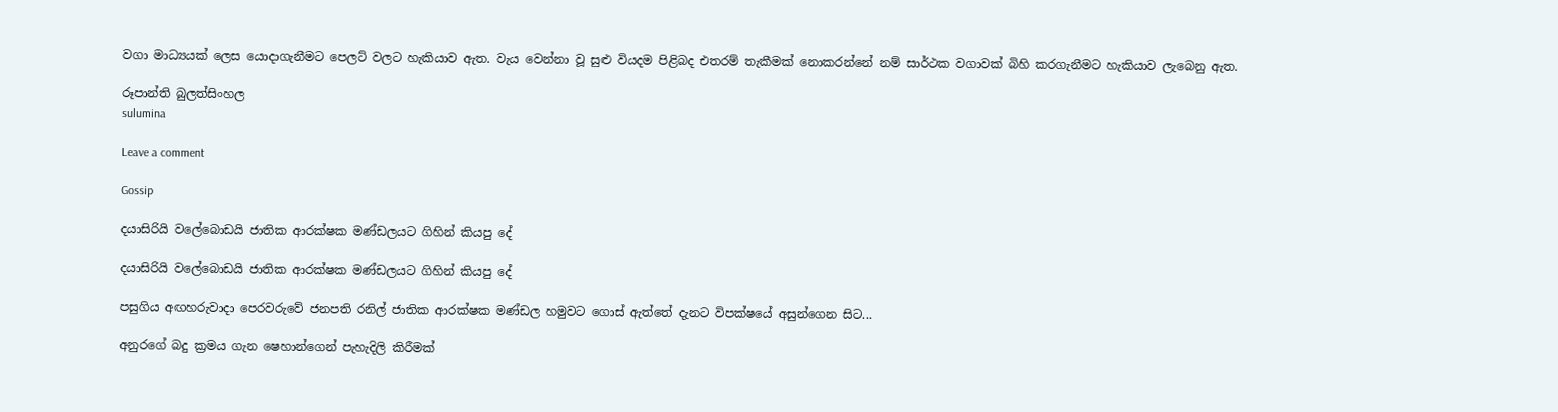වගා මාධ්‍යයක් ලෙස යොදාගැනීමට පෙලට් වලට හැකියාව ඇත. වැය‍ වෙන්නා වූ සුළු වියදම පිළිබද එතරම් තැකීමක් නොකරන්නේ නම් සාර්ථක වගාවක් බිහි කරගැනීමට හැකියාව ‍ලැබෙනු ඇත.

රූපාන්ති බුලත්සිංහල
sulumina

Leave a comment

Gossip

දයාසිරියි වලේබොඩයි ජාතික ආරක්ෂක මණ්ඩලයට ගිහින් කියපු දේ

දයාසිරියි වලේබොඩයි ජාතික ආරක්ෂක මණ්ඩලයට ගිහින් කියපු දේ

පසුගිය අඟහරුවාදා පෙරවරුවේ ජනපති රනිල් ජාතික ආරක්ෂක මණ්ඩල හමුවට ගොස් ඇත්තේ දැනට විපක්ෂයේ අසුන්ගෙන සිට...

අනුරගේ බදු ක්‍රමය ගැන ෂෙහාන්ගෙන් පැහැදිලි කිරීමක්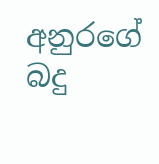අනුරගේ බදු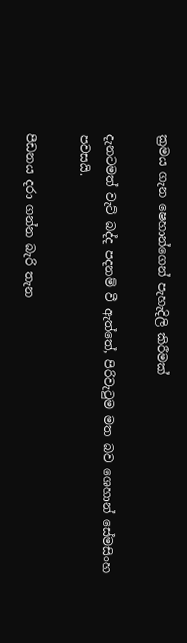ක්‍රමය ගැන ෂෙහාන්ගෙන් පැහැදිලි කිරීමක්

දැනටමත් වැට් බද්ද පදනම් වී ඇත්තේ, පිරිවැටුම මත බව ශෙහාන් සේමසිංහ පවසයි.

පීඩනය දරා ගන්න බැරි තැන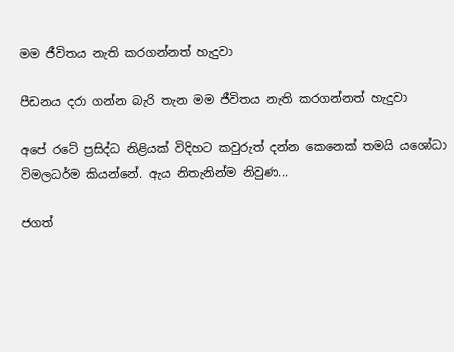මම ජීවිතය නැති කරගන්නත් හැදුවා

පීඩනය දරා ගන්න බැරි තැන මම ජීවිතය නැති කරගන්නත් හැදුවා

අපේ රටේ ප්‍රසිද්ධ නිළියක් විදිහට කවුරුත් දන්න කෙනෙක් තමයි යශෝධා විමලධර්ම කියන්නේ. ඇය නිතැනින්ම නිවුණ...

ජගත්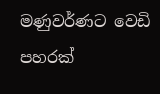මණුවර්ණට වෙඩි පහරක්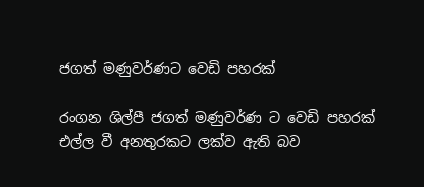ජගත් මණුවර්ණට වෙඩි පහරක්

රංගන ශිල්පී ජගත් මණුවර්ණ ට වෙඩි පහරක් එල්ල වී අනතුරකට ලක්ව ඇති බව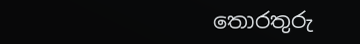තොරතුරු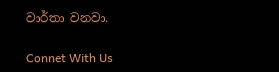වාර්තා වනවා.

Connet With Us